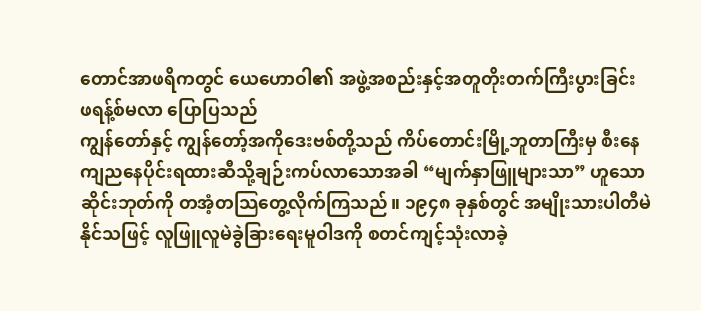တောင်အာဖရိကတွင် ယေဟောဝါ၏ အဖွဲ့အစည်းနှင့်အတူတိုးတက်ကြီးပွားခြင်း
ဖရန့်စ်မလာ ပြောပြသည်
ကျွန်တော်နှင့် ကျွန်တော့်အကိုဒေးဗစ်တို့သည် ကိပ်တောင်းမြို့ဘူတာကြီးမှ စီးနေကျညနေပိုင်းရထားဆီသို့ချဉ်းကပ်လာသောအခါ “မျက်နှာဖြူများသာ” ဟူသောဆိုင်းဘုတ်ကို တအံ့တသြတွေ့လိုက်ကြသည်။ ၁၉၄၈ ခုနှစ်တွင် အမျိုးသားပါတီမဲနိုင်သဖြင့် လူဖြူလူမဲခွဲခြားရေးမူဝါဒကို စတင်ကျင့်သုံးလာခဲ့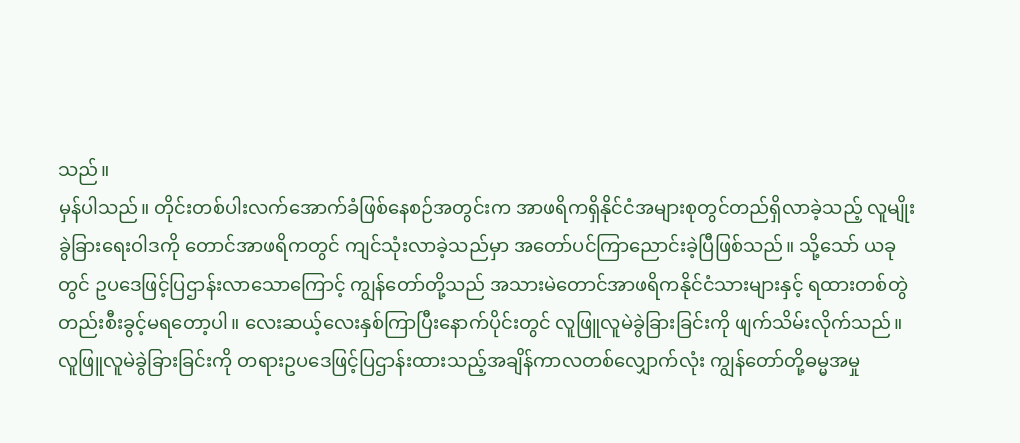သည်။
မှန်ပါသည်။ တိုင်းတစ်ပါးလက်အောက်ခံဖြစ်နေစဉ်အတွင်းက အာဖရိကရှိနိုင်ငံအများစုတွင်တည်ရှိလာခဲ့သည့် လူမျိုးခွဲခြားရေးဝါဒကို တောင်အာဖရိကတွင် ကျင်သုံးလာခဲ့သည်မှာ အတော်ပင်ကြာညောင်းခဲ့ပြီဖြစ်သည်။ သို့သော် ယခုတွင် ဥပဒေဖြင့်ပြဌာန်းလာသောကြောင့် ကျွန်တော်တို့သည် အသားမဲတောင်အာဖရိကနိုင်ငံသားများနှင့် ရထားတစ်တွဲတည်းစီးခွင့်မရတော့ပါ။ လေးဆယ့်လေးနှစ်ကြာပြီးနောက်ပိုင်းတွင် လူဖြူလူမဲခွဲခြားခြင်းကို ဖျက်သိမ်းလိုက်သည်။
လူဖြူလူမဲခွဲခြားခြင်းကို တရားဥပဒေဖြင့်ပြဌာန်းထားသည့်အချိန်ကာလတစ်လျှောက်လုံး ကျွန်တော်တို့ဓမ္မအမှု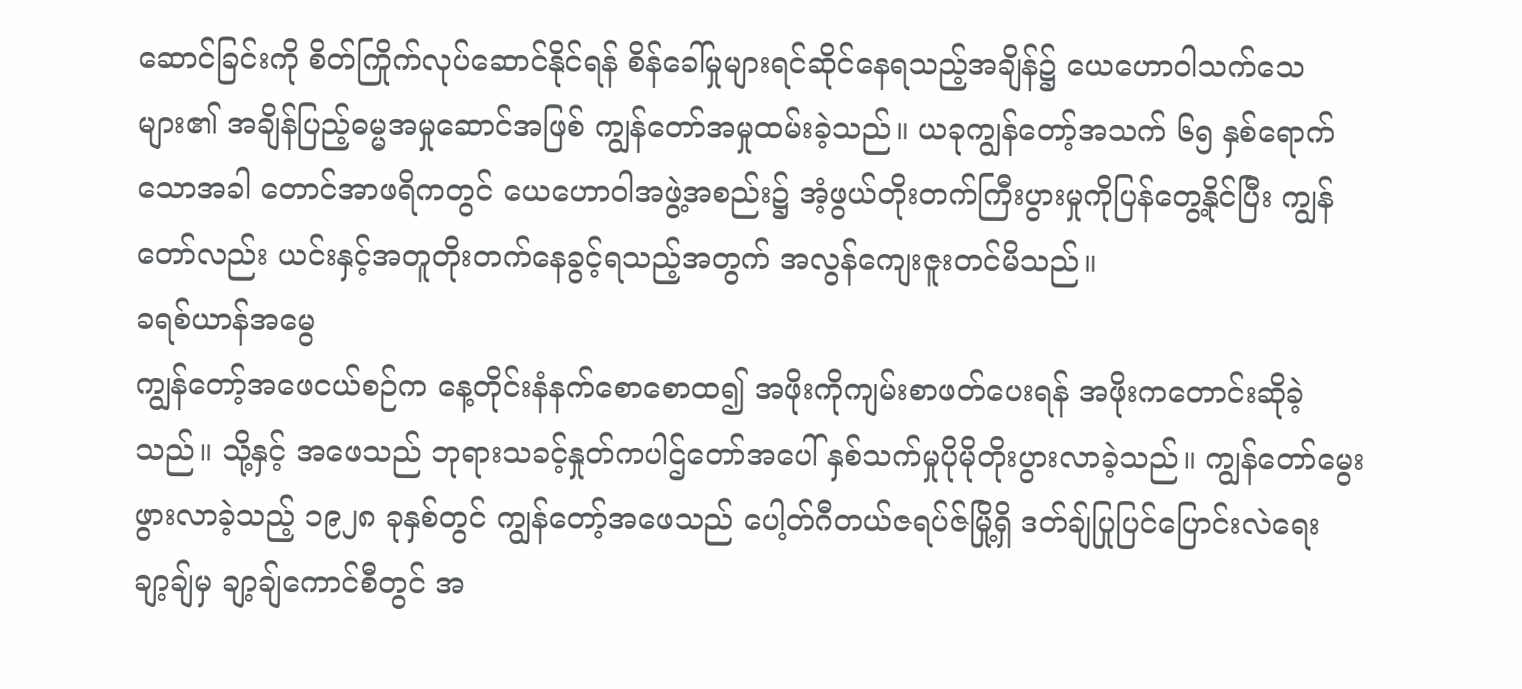ဆောင်ခြင်းကို စိတ်ကြိုက်လုပ်ဆောင်နိုင်ရန် စိန်ခေါ်မှုများရင်ဆိုင်နေရသည့်အချိန်၌ ယေဟောဝါသက်သေများ၏ အချိန်ပြည့်ဓမ္မအမှုဆောင်အဖြစ် ကျွန်တော်အမှုထမ်းခဲ့သည်။ ယခုကျွန်တော့်အသက် ၆၅ နှစ်ရောက်သောအခါ တောင်အာဖရိကတွင် ယေဟောဝါအဖွဲ့အစည်း၌ အံ့ဖွယ်တိုးတက်ကြီးပွားမှုကိုပြန်တွေ့နိုင်ပြီး ကျွန်တော်လည်း ယင်းနှင့်အတူတိုးတက်နေခွင့်ရသည့်အတွက် အလွန်ကျေးဇူးတင်မိသည်။
ခရစ်ယာန်အမွေ
ကျွန်တော့်အဖေငယ်စဉ်က နေ့တိုင်းနံနက်စောစောထ၍ အဖိုးကိုကျမ်းစာဖတ်ပေးရန် အဖိုးကတောင်းဆိုခဲ့သည်။ သို့နှင့် အဖေသည် ဘုရားသခင့်နှုတ်ကပါဌ်တော်အပေါ် နှစ်သက်မှုပိုမိုတိုးပွားလာခဲ့သည်။ ကျွန်တော်မွေးဖွားလာခဲ့သည့် ၁၉၂၈ ခုနှစ်တွင် ကျွန်တော့်အဖေသည် ပေါ့တ်ဂီတယ်ဇရပ်ဇ်မြို့ရှိ ဒတ်ချ်ပြုပြင်ပြောင်းလဲရေးချာ့ချ်မှ ချာ့ချ်ကောင်စီတွင် အ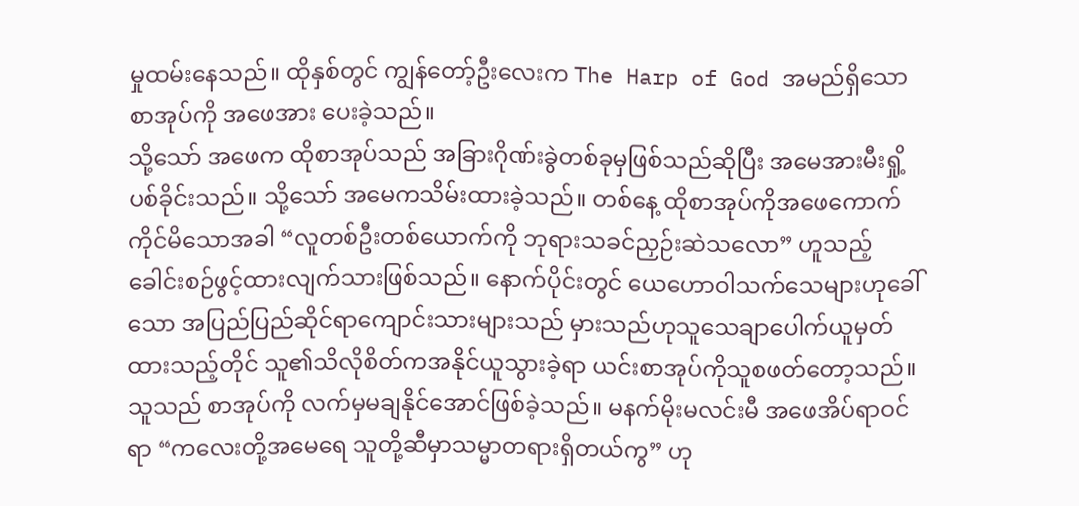မှုထမ်းနေသည်။ ထိုနှစ်တွင် ကျွန်တော့်ဦးလေးက The Harp of God အမည်ရှိသောစာအုပ်ကို အဖေအား ပေးခဲ့သည်။
သို့သော် အဖေက ထိုစာအုပ်သည် အခြားဂိုဏ်းခွဲတစ်ခုမှဖြစ်သည်ဆိုပြီး အမေအားမီးရှို့ပစ်ခိုင်းသည်။ သို့သော် အမေကသိမ်းထားခဲ့သည်။ တစ်နေ့ ထိုစာအုပ်ကိုအဖေကောက်ကိုင်မိသောအခါ “လူတစ်ဦးတစ်ယောက်ကို ဘုရားသခင်ညှဉ်းဆဲသလော” ဟူသည့်ခေါင်းစဉ်ဖွင့်ထားလျက်သားဖြစ်သည်။ နောက်ပိုင်းတွင် ယေဟောဝါသက်သေများဟုခေါ်သော အပြည်ပြည်ဆိုင်ရာကျောင်းသားများသည် မှားသည်ဟုသူသေချာပေါက်ယူမှတ်ထားသည့်တိုင် သူ၏သိလိုစိတ်ကအနိုင်ယူသွားခဲ့ရာ ယင်းစာအုပ်ကိုသူစဖတ်တော့သည်။ သူသည် စာအုပ်ကို လက်မှမချနိုင်အောင်ဖြစ်ခဲ့သည်။ မနက်မိုးမလင်းမီ အဖေအိပ်ရာဝင်ရာ “ကလေးတို့အမေရေ သူတို့ဆီမှာသမ္မာတရားရှိတယ်ကွ” ဟု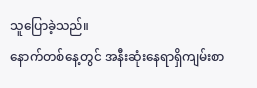သူပြောခဲ့သည်။
နောက်တစ်နေ့တွင် အနီးဆုံးနေရာရှိကျမ်းစာ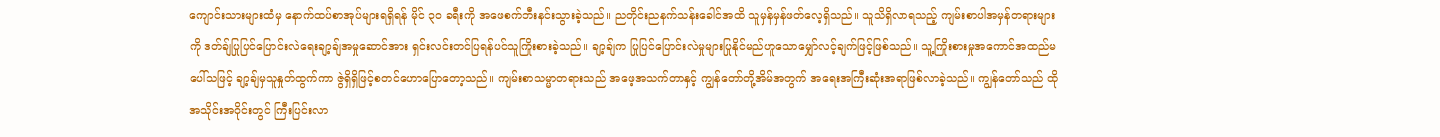ကျောင်းသားများထံမှ နောက်ထပ်စာအုပ်များရရှိရန် မိုင် ၃၀ ခရီးကို အဖေစက်ဘီးနင်းသွားခဲ့သည်။ ညတိုင်းညနက်သန်းခေါင်အထိ သူမှန်မှန်ဖတ်လေ့ရှိသည်။ သူသိရှိလာရသည့် ကျမ်းစာပါအမှန်တရားများကို ဒတ်ချ်ပြုပြင်ပြောင်းလဲရေးချာ့ချ်အမှုဆောင်အား ရှင်းလင်းတင်ပြရန်ပင်သူကြိုးစားခဲ့သည်။ ချာ့ချ်က ပြုပြင်ပြောင်းလဲမှုများပြုနိုင်မည်ဟူသောမျှော်လင့်ချက်ဖြင့်ဖြစ်သည်။ သူ့ကြိုးစားမှုအကောင်အထည်မပေါ်သဖြင့် ချာ့ချ်မှသူနှုတ်ထွက်ကာ ဇွဲရှိရှိဖြင့်စတင်ဟောပြောတော့သည်။ ကျမ်းစာသမ္မာတရားသည် အဖေ့အသက်တာနှင့် ကျွန်တော်တို့အိမ်အတွက် အရေးအကြီးဆုံးအရာဖြစ်လာခဲ့သည်။ ကျွန်တော်သည် ထိုအသိုင်းအဝိုင်းတွင် ကြီးပြင်းလာ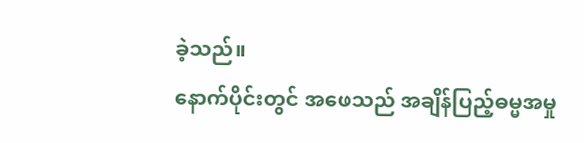ခဲ့သည်။
နောက်ပိုင်းတွင် အဖေသည် အချိန်ပြည့်ဓမ္မအမှု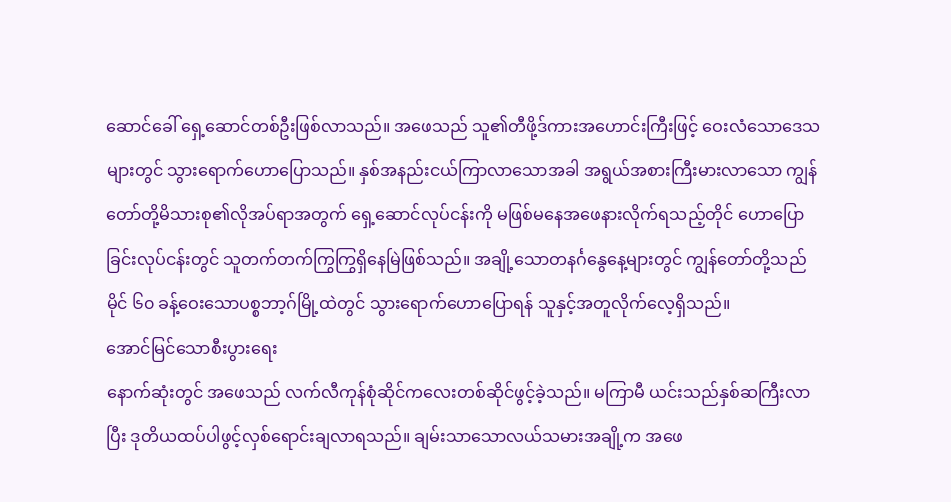ဆောင်ခေါ် ရှေ့ဆောင်တစ်ဦးဖြစ်လာသည်။ အဖေသည် သူ၏တီဖို့ဒ်ကားအဟောင်းကြီးဖြင့် ဝေးလံသောဒေသများတွင် သွားရောက်ဟောပြောသည်။ နှစ်အနည်းငယ်ကြာလာသောအခါ အရွယ်အစားကြီးမားလာသော ကျွန်တော်တို့မိသားစု၏လိုအပ်ရာအတွက် ရှေ့ဆောင်လုပ်ငန်းကို မဖြစ်မနေအဖေနားလိုက်ရသည့်တိုင် ဟောပြောခြင်းလုပ်ငန်းတွင် သူတက်တက်ကြွကြွရှိနေမြဲဖြစ်သည်။ အချို့သောတနင်္ဂနွေနေ့များတွင် ကျွန်တော်တို့သည် မိုင် ၆၀ ခန့်ဝေးသောပစ္စဘာ့ဂ်မြို့ထဲတွင် သွားရောက်ဟောပြောရန် သူနှင့်အတူလိုက်လေ့ရှိသည်။
အောင်မြင်သောစီးပွားရေး
နောက်ဆုံးတွင် အဖေသည် လက်လီကုန်စုံဆိုင်ကလေးတစ်ဆိုင်ဖွင့်ခဲ့သည်။ မကြာမီ ယင်းသည်နှစ်ဆကြီးလာပြီး ဒုတိယထပ်ပါဖွင့်လှစ်ရောင်းချလာရသည်။ ချမ်းသာသောလယ်သမားအချို့က အဖေ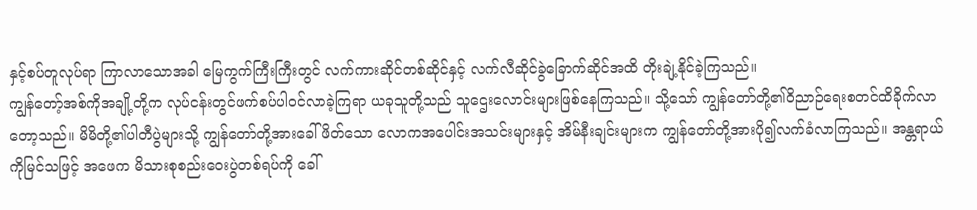နှင့်စပ်တူလုပ်ရာ ကြာလာသောအခါ မြေကွက်ကြီးကြီးတွင် လက်ကားဆိုင်တစ်ဆိုင်နှင့် လက်လီဆိုင်ခွဲခြောက်ဆိုင်အထိ တိုးချဲ့နိုင်ခဲ့ကြသည်။
ကျွန်တော့်အစ်ကိုအချို့တို့က လုပ်ငန်းတွင်ဖက်စပ်ပါဝင်လာခဲ့ကြရာ ယခုသူတို့သည် သူဌေးလောင်းများဖြစ်နေကြသည်။ သို့သော် ကျွန်တော်တို့၏ဝိညာဉ်ရေးစတင်ထိခိုက်လာတော့သည်။ မိမိတို့၏ပါတီပွဲများသို့ ကျွန်တော်တို့အားခေါ်ဖိတ်သော လောကအပေါင်းအသင်းများနှင့် အိမ်နီးချင်းများက ကျွန်တော်တို့အားပို၍လက်ခံလာကြသည်။ အန္တရာယ်ကိုမြင်သဖြင့် အဖေက မိသားစုစည်းဝေးပွဲတစ်ရပ်ကို ခေါ်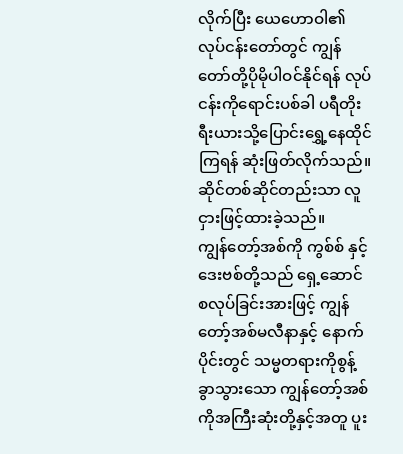လိုက်ပြီး ယေဟောဝါ၏လုပ်ငန်းတော်တွင် ကျွန်တော်တို့ပိုမိုပါဝင်နိုင်ရန် လုပ်ငန်းကိုရောင်းပစ်ခါ ပရီတိုးရီးယားသို့ပြောင်းရွှေ့နေထိုင်ကြရန် ဆုံးဖြတ်လိုက်သည်။ ဆိုင်တစ်ဆိုင်တည်းသာ လူငှားဖြင့်ထားခဲ့သည်။
ကျွန်တော့်အစ်ကို ကွစ်စ် နှင့် ဒေးဗစ်တို့သည် ရှေ့ဆောင်စလုပ်ခြင်းအားဖြင့် ကျွန်တော့်အစ်မလီနာနှင့် နောက်ပိုင်းတွင် သမ္မတရားကိုစွန့်ခွာသွားသော ကျွန်တော့်အစ်ကိုအကြီးဆုံးတို့နှင့်အတူ ပူး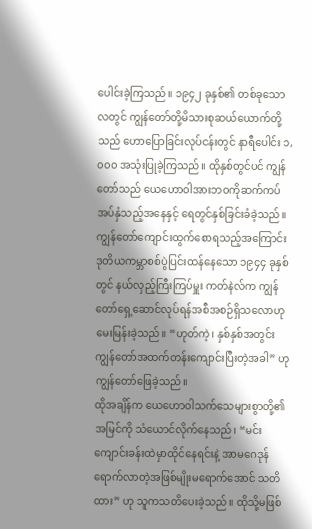ပေါင်းခဲ့ကြသည်။ ၁၉၄၂ ခုနှစ်၏ တစ်ခုသောလတွင် ကျွန်တော်တို့မိသားစုဆယ်ယောက်တို့သည် ဟောပြောခြင်းလုပ်ငန်းတွင် နာရီပေါင်း ၁,၀၀၀ အသုံးပြုခဲ့ကြသည်။ ထိုနှစ်တွင်ပင် ကျွန်တော်သည် ယေဟောဝါအားဘဝကိုဆက်ကပ်အပ်နှံသည့်အနေနှင့် ရေတွင်နှစ်ခြင်းခံခဲ့သည်။
ကျွန်တော်ကျောင်းထွက်စောရသည့်အကြောင်း
ဒုတိယကမ္ဘာစစ်ပွဲပြင်းထန်နေသော ၁၉၄၄ ခုနှစ်တွင် နယ်လှည့်ကြီးကြပ်မှူး ကတ်နဲလ်က ကျွန်တော်ရှေ့ဆောင်လုပ်ရန်အစီအစဉ်ရှိသလောဟုမေးမြန်းခဲ့သည်။ “ဟုတ်ကဲ့၊ နှစ်နှစ်အတွင်း ကျွန်တော်အထက်တန်းကျောင်းပြီးတဲ့အခါ” ဟုကျွန်တော်ဖြေခဲ့သည်။
ထိုအချိန်က ယေဟောဝါသက်သေများစွာတို့၏အမြင်ကို သံယောင်လိုက်နေသည်၊ “မင်းကျောင်းခန်းထဲမှာထိုင်နေရင်းနဲ့ အာမဂေဒုန်ရောက်လာတဲ့အဖြစ်မျိုးမရောက်အောင် သတိထား” ဟု သူကသတိပေးခဲ့သည်။ ထိုသို့မဖြစ်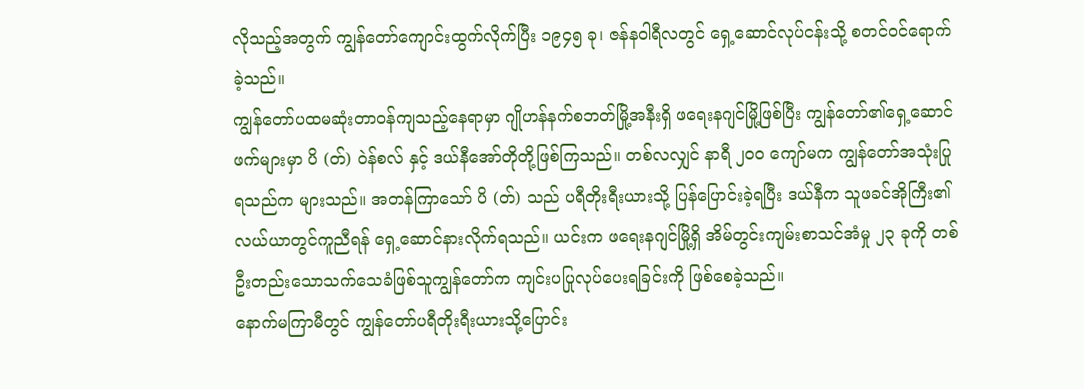လိုသည့်အတွက် ကျွန်တော်ကျောင်းထွက်လိုက်ပြီး ၁၉၄၅ ခု၊ ဇန်နဝါရီလတွင် ရှေ့ဆောင်လုပ်ငန်းသို့ စတင်ဝင်ရောက်ခဲ့သည်။
ကျွန်တော်ပထမဆုံးတာဝန်ကျသည့်နေရာမှာ ဂျိုဟန်နက်စဘတ်မြို့အနီးရှိ ဖရေးနဂျင်မြို့ဖြစ်ပြီး ကျွန်တော်၏ရှေ့ဆောင်ဖက်များမှာ ပိ (တ်) ဝဲန်စလ် နှင့် ဒယ်နီအော်တိုတို့ဖြစ်ကြသည်။ တစ်လလျှင် နာရီ ၂၀၀ ကျော်မက ကျွန်တော်အသုံးပြုရသည်က များသည်။ အတန်ကြာသော် ပိ (တ်) သည် ပရီတိုးရီးယားသို့ ပြန်ပြောင်းခဲ့ရပြီး ဒယ်နီက သူဖခင်အိုကြီး၏လယ်ယာတွင်ကူညီရန် ရှေ့ဆောင်နားလိုက်ရသည်။ ယင်းက ဖရေးနဂျင်မြို့ရှိ အိမ်တွင်းကျမ်းစာသင်အံမှု ၂၃ ခုကို တစ်ဦးတည်းသောသက်သေခံဖြစ်သူကျွန်တော်က ကျင်းပပြုလုပ်ပေးရခြင်းကို ဖြစ်စေခဲ့သည်။
နောက်မကြာမီတွင် ကျွန်တော်ပရီတိုးရီးယားသို့ပြောင်း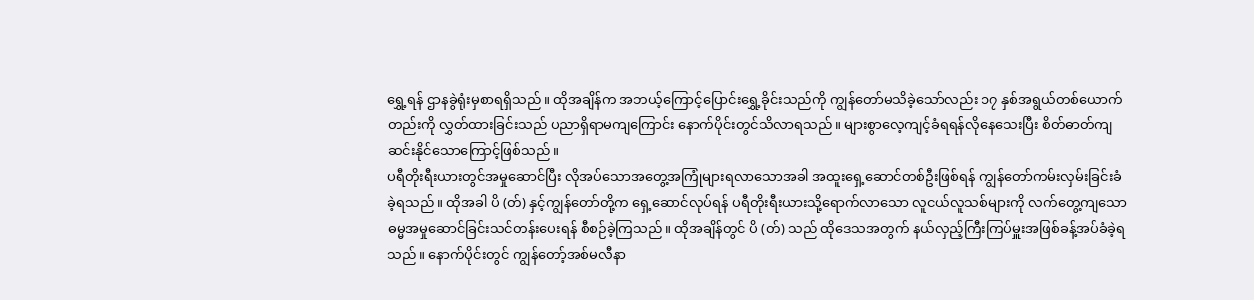ရွှေ့ရန် ဌာနခွဲရုံးမှစာရရှိသည်။ ထိုအချိန်က အဘယ့်ကြောင့်ပြောင်းရွှေ့ခိုင်းသည်ကို ကျွန်တော်မသိခဲ့သော်လည်း ၁၇ နှစ်အရွယ်တစ်ယောက်တည်းကို လွှတ်ထားခြင်းသည် ပညာရှိရာမကျကြောင်း နောက်ပိုင်းတွင်သိလာရသည်။ များစွာလေ့ကျင့်ခံရရန်လိုနေသေးပြီး စိတ်ဓာတ်ကျဆင်းနိုင်သောကြောင့်ဖြစ်သည်။
ပရီတိုးရီးယားတွင်အမှုဆောင်ပြီး လိုအပ်သောအတွေ့အကြုံများရလာသောအခါ အထူးရှေ့ဆောင်တစ်ဦးဖြစ်ရန် ကျွန်တော်ကမ်းလှမ်းခြင်းခံခဲ့ရသည်။ ထိုအခါ ပိ (တ်) နှင့်ကျွန်တော်တို့က ရှေ့ဆောင်လုပ်ရန် ပရီတိုးရီးယားသို့ရောက်လာသော လူငယ်လူသစ်များကို လက်တွေ့ကျသောဓမ္မအမှုဆောင်ခြင်းသင်တန်းပေးရန် စီစဉ်ခဲ့ကြသည်။ ထိုအချိန်တွင် ပိ (တ်) သည် ထိုဒေသအတွက် နယ်လှည့်ကြီးကြပ်မှူးအဖြစ်ခန့်အပ်ခံခဲ့ရသည်။ နောက်ပိုင်းတွင် ကျွန်တော့်အစ်မလီနာ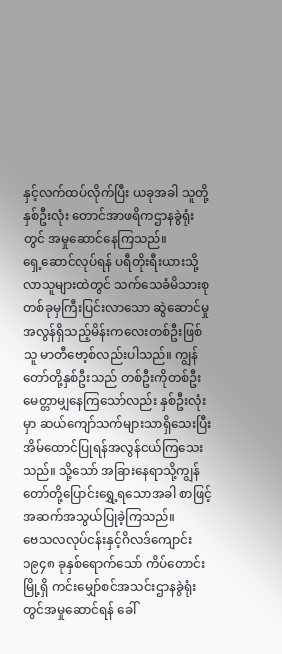နှင့်လက်ထပ်လိုက်ပြီး ယခုအခါ သူတို့နှစ်ဦးလုံး တောင်အာဖရိကဌာနခွဲရုံးတွင် အမှုဆောင်နေကြသည်။
ရှေ့ဆောင်လုပ်ရန် ပရီတိုးရီးယားသို့လာသူများထဲတွင် သက်သေခံမိသားစုတစ်ခုမှကြီးပြင်းလာသော ဆွဲဆောင်မှုအလွန်ရှိသည့်မိန်းကလေးတစ်ဦးဖြစ်သူ မာတီဗော့စ်လည်းပါသည်။ ကျွန်တော်တို့နှစ်ဦးသည် တစ်ဦးကိုတစ်ဦးမေတ္တာမျှနေကြသော်လည်း နှစ်ဦးလုံးမှာ ဆယ်ကျော်သက်များသာရှိသေးပြီး အိမ်ထောင်ပြုရန်အလွန်ငယ်ကြသေးသည်။ သို့သော် အခြားနေရာသို့ကျွန်တော်တို့ပြောင်းရွှေ့ရသောအခါ စာဖြင့်အဆက်အသွယ်ပြုခဲ့ကြသည်။
ဗေသလလုပ်ငန်းနှင့်ဂိလဒ်ကျောင်း
၁၉၄၈ ခုနှစ်ရောက်သော် ကိပ်တောင်းမြို့ရှိ ကင်းမျှော်စင်အသင်းဌာနခွဲရုံးတွင်အမှုဆောင်ရန် ခေါ်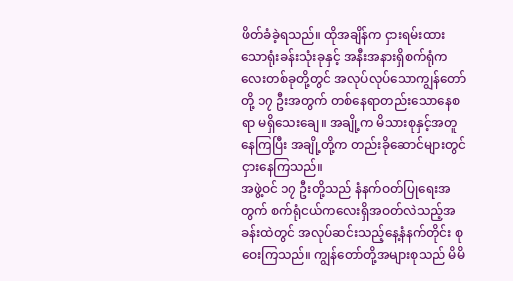ဖိတ်ခံခဲ့ရသည်။ ထိုအချိန်က ငှားရမ်းထားသောရုံးခန်းသုံးခုနှင့် အနီးအနားရှိစက်ရုံကလေးတစ်ခုတို့တွင် အလုပ်လုပ်သောကျွန်တော်တို့ ၁၇ ဦးအတွက် တစ်နေရာတည်းသောနေစရာ မရှိသေးချေ။ အချို့က မိသားစုနှင့်အတူနေကြပြီး အချို့တို့က တည်းခိုဆောင်များတွင်ငှားနေကြသည်။
အဖွဲ့ဝင် ၁၇ ဦးတို့သည် နံနက်ဝတ်ပြုရေးအတွက် စက်ရုံငယ်ကလေးရှိအဝတ်လဲသည့်အခန်းထဲတွင် အလုပ်ဆင်းသည့်နေ့နံနက်တိုင်း စုဝေးကြသည်။ ကျွန်တော်တို့အများစုသည် မိမိ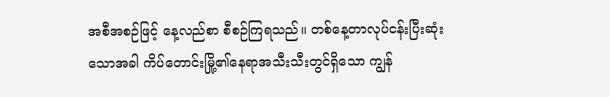အစီအစဉ်ဖြင့် နေ့လည်စာ စီစဉ်ကြရသည်။ တစ်နေ့တာလုပ်ငန်းပြီးဆုံးသောအခါ ကိပ်တောင်းမြို့၏နေရာအသီးသီးတွင်ရှိသော ကျွန်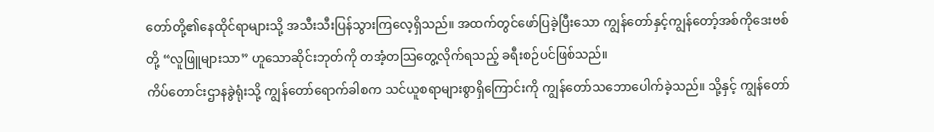တော်တို့၏နေထိုင်ရာများသို့ အသီးသီးပြန်သွားကြလေ့ရှိသည်။ အထက်တွင်ဖော်ပြခဲ့ပြီးသော ကျွန်တော်နှင့်ကျွန်တော့်အစ်ကိုဒေးဗစ်တို့ “လူဖြူများသာ” ဟူသောဆိုင်းဘုတ်ကို တအံ့တသြတွေ့လိုက်ရသည့် ခရီးစဉ်ပင်ဖြစ်သည်။
ကိပ်တောင်းဌာနခွဲရုံးသို့ ကျွန်တော်ရောက်ခါစက သင်ယူစရာများစွာရှိကြောင်းကို ကျွန်တော်သဘောပေါက်ခဲ့သည်။ သို့နှင့် ကျွန်တော်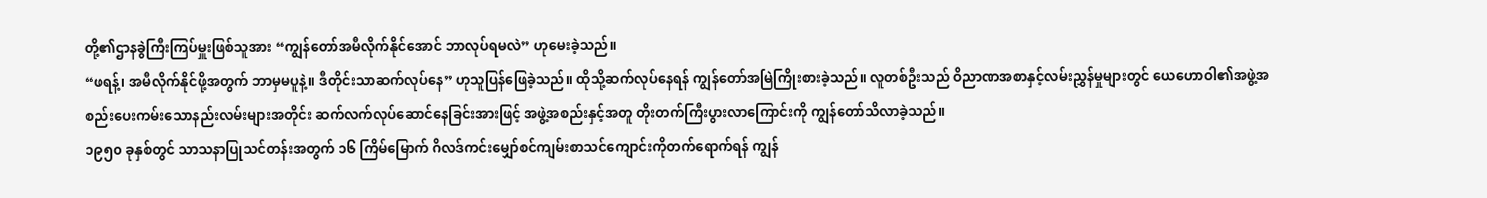တို့၏ဌာနခွဲကြီးကြပ်မှူးဖြစ်သူအား “ကျွန်တော်အမီလိုက်နိုင်အောင် ဘာလုပ်ရမလဲ” ဟုမေးခဲ့သည်။
“ဖရန့်၊ အမီလိုက်နိုင်ဖို့အတွက် ဘာမှမပူနဲ့။ ဒီတိုင်းသာဆက်လုပ်နေ” ဟုသူပြန်ဖြေခဲ့သည်။ ထိုသို့ဆက်လုပ်နေရန် ကျွန်တော်အမြဲကြိုးစားခဲ့သည်။ လူတစ်ဦးသည် ဝိညာဏအစာနှင့်လမ်းညွှန်မှုများတွင် ယေဟောဝါ၏အဖွဲ့အစည်းပေးကမ်းသောနည်းလမ်းများအတိုင်း ဆက်လက်လုပ်ဆောင်နေခြင်းအားဖြင့် အဖွဲ့အစည်းနှင့်အတူ တိုးတက်ကြီးပွားလာကြောင်းကို ကျွန်တော်သိလာခဲ့သည်။
၁၉၅၀ ခုနှစ်တွင် သာသနာပြုသင်တန်းအတွက် ၁၆ ကြိမ်မြောက် ဂိလဒ်ကင်းမျှော်စင်ကျမ်းစာသင်ကျောင်းကိုတက်ရောက်ရန် ကျွန်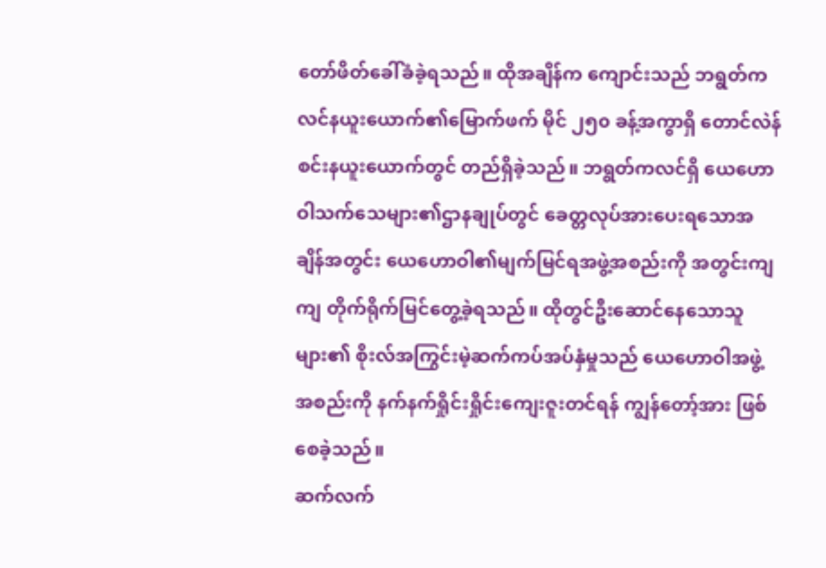တော်ဖိတ်ခေါ်ခံခဲ့ရသည်။ ထိုအချိန်က ကျောင်းသည် ဘရွတ်ကလင်နယူးယောက်၏မြောက်ဖက် မိုင် ၂၅၀ ခန့်အကွာရှိ တောင်လဲန်စင်းနယူးယောက်တွင် တည်ရှိခဲ့သည်။ ဘရွတ်ကလင်ရှိ ယေဟောဝါသက်သေများ၏ဌာနချုပ်တွင် ခေတ္တလုပ်အားပေးရသောအချိန်အတွင်း ယေဟောဝါ၏မျက်မြင်ရအဖွဲ့အစည်းကို အတွင်းကျကျ တိုက်ရိုက်မြင်တွေ့ခဲ့ရသည်။ ထိုတွင်ဦးဆောင်နေသောသူများ၏ စိုးလ်အကြွင်းမဲ့ဆက်ကပ်အပ်နှံမှုသည် ယေဟောဝါအဖွဲ့အစည်းကို နက်နက်ရှိုင်းရှိုင်းကျေးဇူးတင်ရန် ကျွန်တော့်အား ဖြစ်စေခဲ့သည်။
ဆက်လက်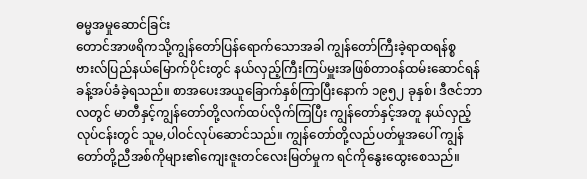ဓမ္မအမှုဆောင်ခြင်း
တောင်အာဖရိကသို့ကျွန်တော်ပြန်ရောက်သောအခါ ကျွန်တော်ကြီးခဲ့ရာထရန်စ္စဗားလ်ပြည်နယ်မြောက်ပိုင်းတွင် နယ်လှည့်ကြီးကြပ်မှူးအဖြစ်တာဝန်ထမ်းဆောင်ရန် ခန့်အပ်ခံခဲ့ရသည်။ စာအပေးအယူခြောက်နှစ်ကြာပြီးနောက် ၁၉၅၂ ခုနှစ်၊ ဒီဇင်ဘာလတွင် မာတီနှင့်ကျွန်တော်တို့လက်ထပ်လိုက်ကြပြီး ကျွန်တော်နှင့်အတူ နယ်လှည့်လုပ်ငန်းတွင် သူမ,ပါဝင်လုပ်ဆောင်သည်။ ကျွန်တော်တို့လည်ပတ်မှုအပေါ် ကျွန်တော်တို့ညီအစ်ကိုများ၏ကျေးဇူးတင်လေးမြတ်မှုက ရင်ကိုနွေးထွေးစေသည်။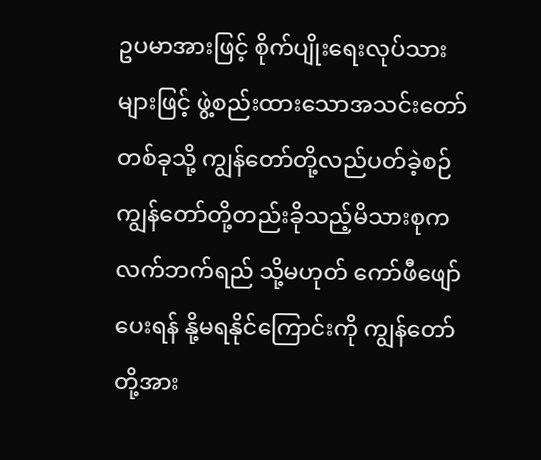ဥပမာအားဖြင့် စိုက်ပျိုးရေးလုပ်သားများဖြင့် ဖွဲ့စည်းထားသောအသင်းတော်တစ်ခုသို့ ကျွန်တော်တို့လည်ပတ်ခဲ့စဉ် ကျွန်တော်တို့တည်းခိုသည့်မိသားစုက လက်ဘက်ရည် သို့မဟုတ် ကော်ဖီဖျော်ပေးရန် နို့မရနိုင်ကြောင်းကို ကျွန်တော်တို့အား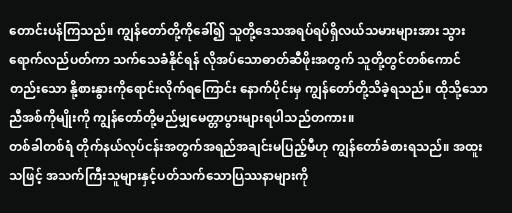တောင်းပန်ကြသည်။ ကျွန်တော်တို့ကိုခေါ်၍ သူတို့ဒေသအရပ်ရပ်ရှိလယ်သမားများအား သွားရောက်လည်ပတ်ကာ သက်သေခံနိုင်ရန် လိုအပ်သောဓာတ်ဆီဖိုးအတွက် သူတို့တွင်တစ်ကောင်တည်းသော နို့စားနွားကိုရောင်းလိုက်ရကြောင်း နောက်ပိုင်းမှ ကျွန်တော်တို့သိခဲ့ရသည်။ ထိုသို့သောညီအစ်ကိုမျိုးကို ကျွန်တော်တို့မည်မျှမေတ္တာပွားများရပါသည်တကား။
တစ်ခါတစ်ရံ တိုက်နယ်လုပ်ငန်းအတွက်အရည်အချင်းမပြည့်မီဟု ကျွန်တော်ခံစားရသည်။ အထူးသဖြင့် အသက်ကြီးသူများနှင့်ပတ်သက်သောပြဿနာများကို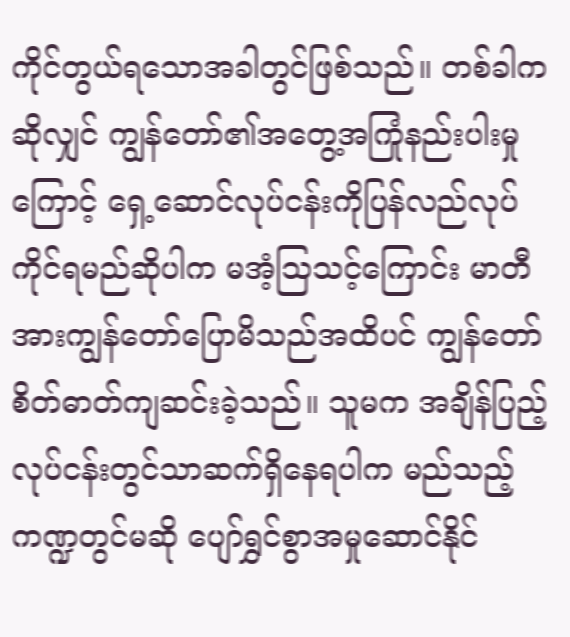ကိုင်တွယ်ရသောအခါတွင်ဖြစ်သည်။ တစ်ခါကဆိုလျှင် ကျွန်တော်၏အတွေ့အကြုံနည်းပါးမှုကြောင့် ရှေ့ဆောင်လုပ်ငန်းကိုပြန်လည်လုပ်ကိုင်ရမည်ဆိုပါက မအံ့သြသင့်ကြောင်း မာတီအားကျွန်တော်ပြောမိသည်အထိပင် ကျွန်တော်စိတ်ဓာတ်ကျဆင်းခဲ့သည်။ သူမက အချိန်ပြည့်လုပ်ငန်းတွင်သာဆက်ရှိနေရပါက မည်သည့်ကဏ္ဍတွင်မဆို ပျော်ရွှင်စွာအမှုဆောင်နိုင်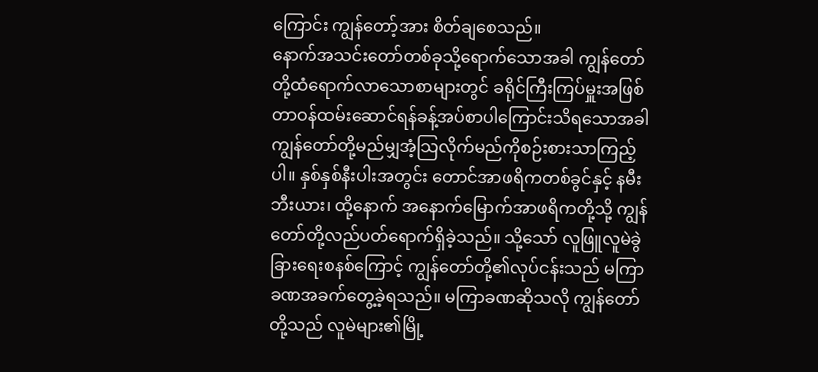ကြောင်း ကျွန်တော့်အား စိတ်ချစေသည်။
နောက်အသင်းတော်တစ်ခုသို့ရောက်သောအခါ ကျွန်တော်တို့ထံရောက်လာသောစာများတွင် ခရိုင်ကြီးကြပ်မှူးအဖြစ်တာဝန်ထမ်းဆောင်ရန်ခန့်အပ်စာပါကြောင်းသိရသောအခါ ကျွန်တော်တို့မည်မျှအံ့သြလိုက်မည်ကိုစဉ်းစားသာကြည့်ပါ။ နှစ်နှစ်နီးပါးအတွင်း တောင်အာဖရိကတစ်ခွင်နှင့် နမီးဘီးယား၊ ထို့နောက် အနောက်မြောက်အာဖရိကတို့သို့ ကျွန်တော်တို့လည်ပတ်ရောက်ရှိခဲ့သည်။ သို့သော် လူဖြူလူမဲခွဲခြားရေးစနစ်ကြောင့် ကျွန်တော်တို့၏လုပ်ငန်းသည် မကြာခဏအခက်တွေ့ခဲ့ရသည်။ မကြာခဏဆိုသလို ကျွန်တော်တို့သည် လူမဲများ၏မြို့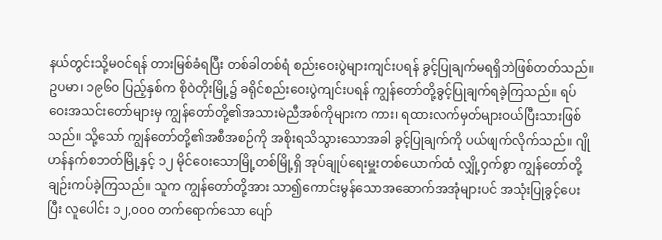နယ်တွင်းသို့မဝင်ရန် တားမြစ်ခံရပြီး တစ်ခါတစ်ရံ စည်းဝေးပွဲများကျင်းပရန် ခွင့်ပြုချက်မရရှိဘဲဖြစ်တတ်သည်။
ဥပမာ၊ ၁၉၆၀ ပြည့်နှစ်က စိုဝဲတိုးမြို့၌ ခရိုင်စည်းဝေးပွဲကျင်းပရန် ကျွန်တော်တို့ခွင့်ပြုချက်ရခဲ့ကြသည်။ ရပ်ဝေးအသင်းတော်များမှ ကျွန်တော်တို့၏အသားမဲညီအစ်ကိုများက ကား၊ ရထားလက်မှတ်များဝယ်ပြီးသားဖြစ်သည်။ သို့သော် ကျွန်တော်တို့၏အစီအစဉ်ကို အစိုးရသိသွားသောအခါ ခွင့်ပြုချက်ကို ပယ်ဖျက်လိုက်သည်။ ဂျိုဟန်နက်စဘတ်မြို့နှင့် ၁၂ မိုင်ဝေးသောမြို့တစ်မြို့ရှိ အုပ်ချုပ်ရေးမှူးတစ်ယောက်ထံ လျှို့ဝှက်စွာ ကျွန်တော်တို့ချဉ်းကပ်ခဲ့ကြသည်။ သူက ကျွန်တော်တို့အား သာ၍ကောင်းမွန်သောအဆောက်အအုံများပင် အသုံးပြုခွင့်ပေးပြီး လူပေါင်း ၁၂,၀၀၀ တက်ရောက်သော ပျော်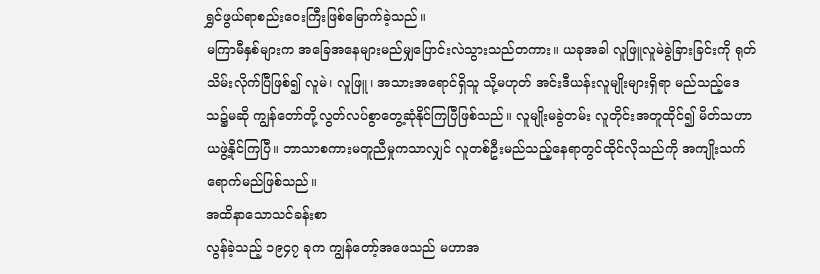ရွှင်ဖွယ်ရာစည်းဝေးကြီးဖြစ်မြောက်ခဲ့သည်။
မကြာမီနှစ်များက အခြေအနေများမည်မျှပြောင်းလဲသွားသည်တကား။ ယခုအခါ လူဖြူလူမဲခွဲခြားခြင်းကို ရုတ်သိမ်းလိုက်ပြီဖြစ်၍ လူမဲ၊ လူဖြူ၊ အသားအရောင်ရှိသူ သို့မဟုတ် အင်းဒီယန်းလူမျိုးများရှိရာ မည်သည့်ဒေသ၌မဆို ကျွန်တော်တို့လွတ်လပ်စွာတွေ့ဆုံနိုင်ကြပြီဖြစ်သည်။ လူမျိုးမခွဲတမ်း လူတိုင်းအတူထိုင်၍ မိတ်သဟာယဖွဲ့နိုင်ကြပြီ။ ဘာသာစကားမတူညီမှုကသာလျှင် လူတစ်ဦးမည်သည့်နေရာတွင်ထိုင်လိုသည်ကို အကျိုးသက်ရောက်မည်ဖြစ်သည်။
အထိနာသောသင်ခန်းစာ
လွန်ခဲ့သည့် ၁၉၄၇ ခုက ကျွန်တော့်အဖေသည် မဟာအ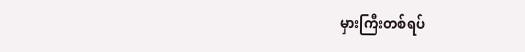မှားကြီးတစ်ရပ်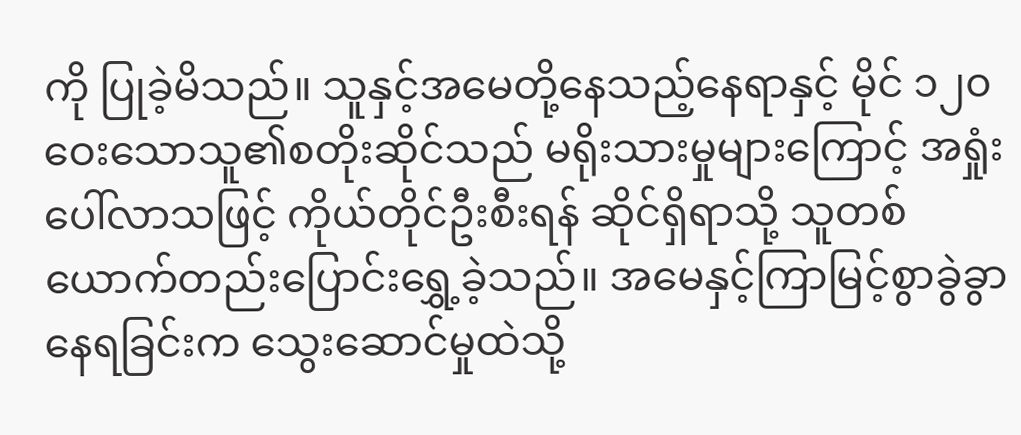ကို ပြုခဲ့မိသည်။ သူနှင့်အမေတို့နေသည့်နေရာနှင့် မိုင် ၁၂၀ ဝေးသောသူ၏စတိုးဆိုင်သည် မရိုးသားမှုများကြောင့် အရှုံးပေါ်လာသဖြင့် ကိုယ်တိုင်ဦးစီးရန် ဆိုင်ရှိရာသို့ သူတစ်ယောက်တည်းပြောင်းရွှေ့ခဲ့သည်။ အမေနှင့်ကြာမြင့်စွာခွဲခွာနေရခြင်းက သွေးဆောင်မှုထဲသို့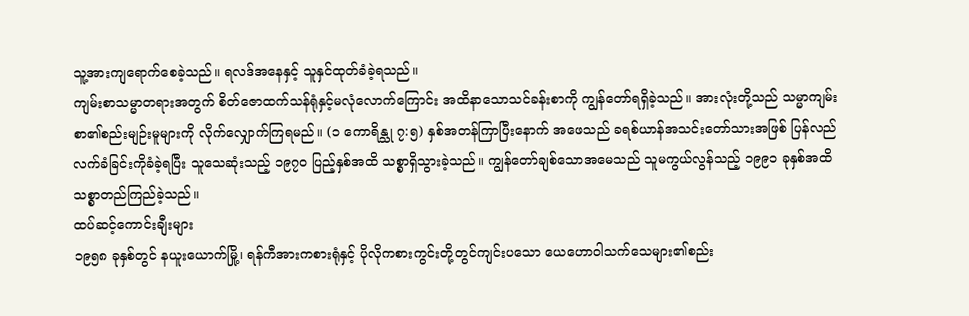သူ့အားကျရောက်စေခဲ့သည်။ ရလဒ်အနေနှင့် သူနှင်ထုတ်ခံခဲ့ရသည်။
ကျမ်းစာသမ္မာတရားအတွက် စိတ်ဇောထက်သန်ရုံနှင့်မလုံလောက်ကြောင်း အထိနာသောသင်ခန်းစာကို ကျွန်တော်ရရှိခဲ့သည်။ အားလုံးတို့သည် သမ္မာကျမ်းစာ၏စည်းမျဉ်းမူများကို လိုက်လျှောက်ကြရမည်။ (၁ ကောရိန္သု ၇:၅) နှစ်အတန်ကြာပြီးနောက် အဖေသည် ခရစ်ယာန်အသင်းတော်သားအဖြစ် ပြန်လည်လက်ခံခြင်းကိုခံခဲ့ရပြီး သူသေဆုံးသည့် ၁၉၇၀ ပြည့်နှစ်အထိ သစ္စာရှိသွားခဲ့သည်။ ကျွန်တော်ချစ်သောအမေသည် သူမကွယ်လွန်သည့် ၁၉၉၁ ခုနှစ်အထိ သစ္စာတည်ကြည်ခဲ့သည်။
ထပ်ဆင့်ကောင်းချီးများ
၁၉၅၈ ခုနှစ်တွင် နယူးယောက်မြို့၊ ရန်ကီအားကစားရုံနှင့် ပိုလိုကစားကွင်းတို့တွင်ကျင်းပသော ယေဟောဝါသက်သေများ၏စည်း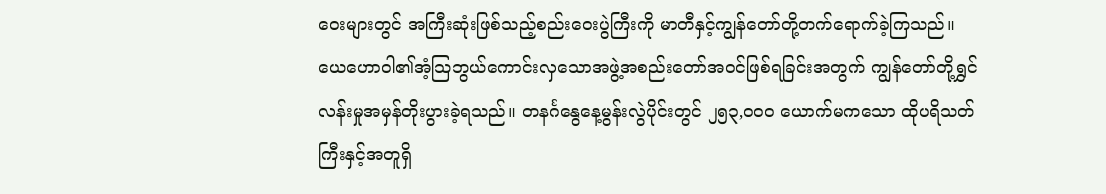ဝေးများတွင် အကြီးဆုံးဖြစ်သည့်စည်းဝေးပွဲကြီးကို မာတီနှင့်ကျွန်တော်တို့တက်ရောက်ခဲ့ကြသည်။ ယေဟောဝါ၏အံ့သြဘွယ်ကောင်းလှသောအဖွဲ့အစည်းတော်အဝင်ဖြစ်ရခြင်းအတွက် ကျွန်တော်တို့ရွှင်လန်းမှုအမှန်တိုးပွားခဲ့ရသည်။ တနင်္ဂနွေနေ့မွန်းလွဲပိုင်းတွင် ၂၅၃,၀၀၀ ယောက်မကသော ထိုပရိသတ်ကြီးနှင့်အတူရှိ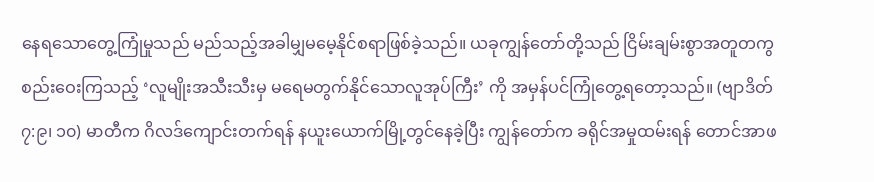နေရသောတွေ့ကြုံမှုသည် မည်သည့်အခါမျှမမေ့နိုင်စရာဖြစ်ခဲ့သည်။ ယခုကျွန်တော်တို့သည် ငြိမ်းချမ်းစွာအတူတကွစည်းဝေးကြသည့် ‘လူမျိုးအသီးသီးမှ မရေမတွက်နိုင်သောလူအုပ်ကြီး’ ကို အမှန်ပင်ကြုံတွေ့ရတော့သည်။ (ဗျာဒိတ် ၇:၉၊ ၁၀) မာတီက ဂိလဒ်ကျောင်းတက်ရန် နယူးယောက်မြို့တွင်နေခဲ့ပြီး ကျွန်တော်က ခရိုင်အမှုထမ်းရန် တောင်အာဖ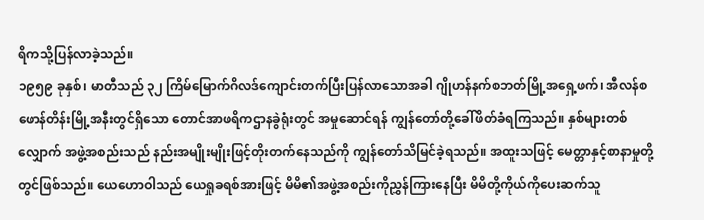ရိကသို့ပြန်လာခဲ့သည်။
၁၉၅၉ ခုနှစ်၊ မာတီသည် ၃၂ ကြိမ်မြောက်ဂိလဒ်ကျောင်းတက်ပြီးပြန်လာသောအခါ ဂျိုဟန်နက်စဘတ်မြို့အရှေ့ဖက်၊ အီလန်စဖောန်တိန်းမြို့အနီးတွင်ရှိသော တောင်အာဖရိကဌာနခွဲရုံးတွင် အမှုဆောင်ရန် ကျွန်တော်တို့ခေါ်ဖိတ်ခံရကြသည်။ နှစ်များတစ်လျှောက် အဖွဲ့အစည်းသည် နည်းအမျိုးမျိုးဖြင့်တိုးတက်နေသည်ကို ကျွန်တော်သိမြင်ခဲ့ရသည်။ အထူးသဖြင့် မေတ္တာနှင့်စာနာမှုတို့တွင်ဖြစ်သည်။ ယေဟောဝါသည် ယေရှုခရစ်အားဖြင့် မိမိ၏အဖွဲ့အစည်းကိုညွှန်ကြားနေပြီး မိမိတို့ကိုယ်ကိုပေးဆက်သူ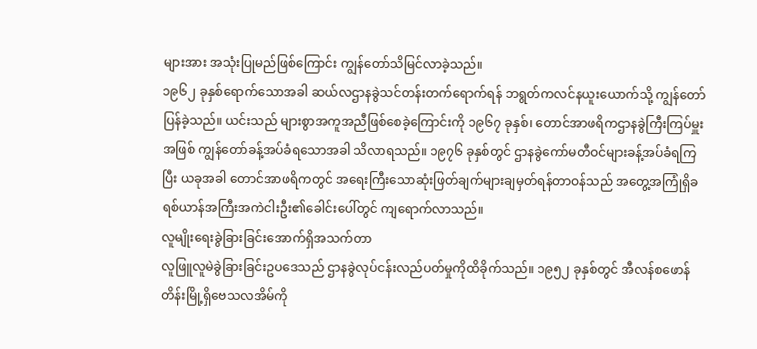များအား အသုံးပြုမည်ဖြစ်ကြောင်း ကျွန်တော်သိမြင်လာခဲ့သည်။
၁၉၆၂ ခုနှစ်ရောက်သောအခါ ဆယ်လဌာနခွဲသင်တန်းတက်ရောက်ရန် ဘရွတ်ကလင်နယူးယောက်သို့ ကျွန်တော်ပြန်ခဲ့သည်။ ယင်းသည် များစွာအကူအညီဖြစ်စေခဲ့ကြောင်းကို ၁၉၆၇ ခုနှစ်၊ တောင်အာဖရိကဌာနခွဲကြီးကြပ်မှူးအဖြစ် ကျွန်တော်ခန့်အပ်ခံရသောအခါ သိလာရသည်။ ၁၉၇၆ ခုနှစ်တွင် ဌာနခွဲကော်မတီဝင်များခန့်အပ်ခံရကြပြီး ယခုအခါ တောင်အာဖရိကတွင် အရေးကြီးသောဆုံးဖြတ်ချက်များချမှတ်ရန်တာဝန်သည် အတွေ့အကြုံရှိခရစ်ယာန်အကြီးအကဲငါးဦး၏ခေါင်းပေါ်တွင် ကျရောက်လာသည်။
လူမျိုးရေးခွဲခြားခြင်းအောက်ရှိအသက်တာ
လူဖြူလူမဲခွဲခြားခြင်းဥပဒေသည် ဌာနခွဲလုပ်ငန်းလည်ပတ်မှုကိုထိခိုက်သည်။ ၁၉၅၂ ခုနှစ်တွင် အီလန်စဖောန်တိန်းမြို့ရှိဗေသလအိမ်ကို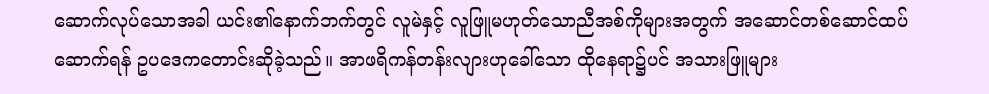ဆောက်လုပ်သောအခါ ယင်း၏နောက်ဘက်တွင် လူမဲနှင့် လူဖြူမဟုတ်သောညီအစ်ကိုများအတွက် အဆောင်တစ်ဆောင်ထပ်ဆောက်ရန် ဥပဒေကတောင်းဆိုခဲ့သည်။ အာဖရိကန်တန်းလျားဟုခေါ်သော ထိုနေရာ၌ပင် အသားဖြူများ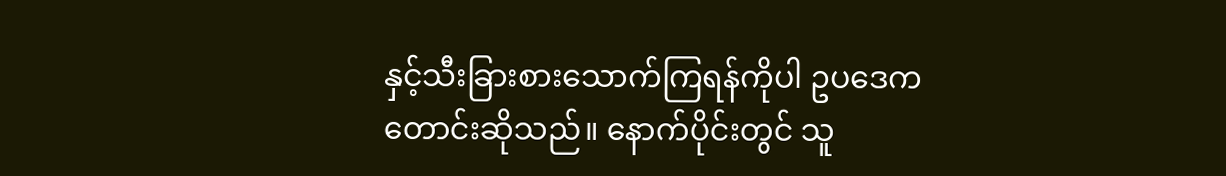နှင့်သီးခြားစားသောက်ကြရန်ကိုပါ ဥပဒေကတောင်းဆိုသည်။ နောက်ပိုင်းတွင် သူ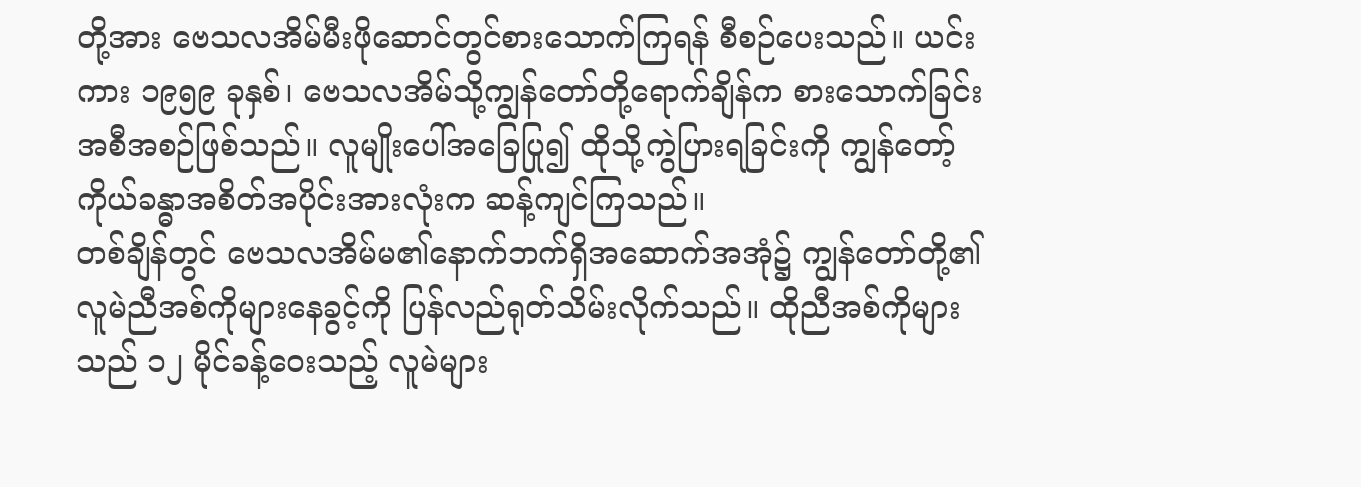တို့အား ဗေသလအိမ်မီးဖိုဆောင်တွင်စားသောက်ကြရန် စီစဉ်ပေးသည်။ ယင်းကား ၁၉၅၉ ခုနှစ်၊ ဗေသလအိမ်သို့ကျွန်တော်တို့ရောက်ချိန်က စားသောက်ခြင်းအစီအစဉ်ဖြစ်သည်။ လူမျိုးပေါ်အခြေပြု၍ ထိုသို့ကွဲပြားရခြင်းကို ကျွန်တော့်ကိုယ်ခန္ဓာအစိတ်အပိုင်းအားလုံးက ဆန့်ကျင်ကြသည်။
တစ်ချိန်တွင် ဗေသလအိမ်မ၏နောက်ဘက်ရှိအဆောက်အအုံ၌ ကျွန်တော်တို့၏လူမဲညီအစ်ကိုများနေခွင့်ကို ပြန်လည်ရုတ်သိမ်းလိုက်သည်။ ထိုညီအစ်ကိုများသည် ၁၂ မိုင်ခန့်ဝေးသည့် လူမဲများ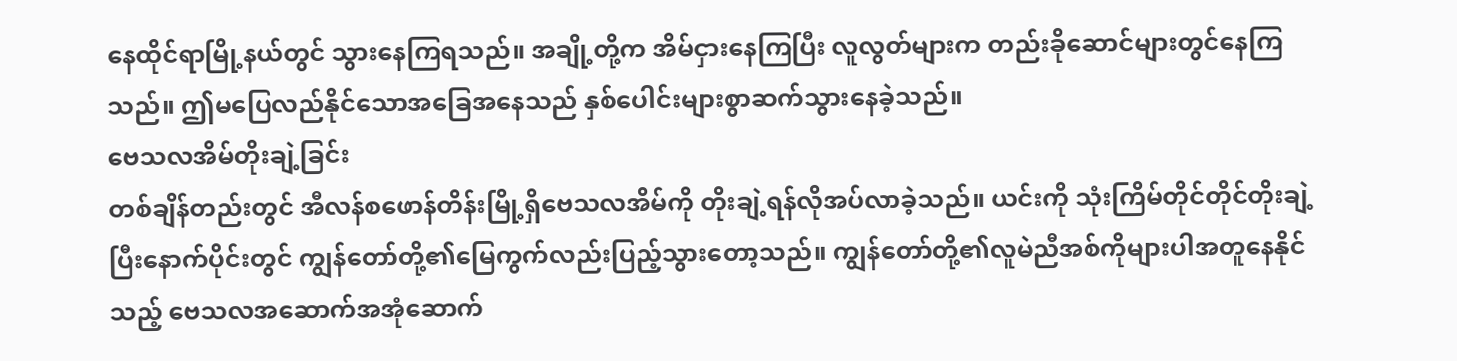နေထိုင်ရာမြို့နယ်တွင် သွားနေကြရသည်။ အချို့တို့က အိမ်ငှားနေကြပြီး လူလွတ်များက တည်းခိုဆောင်များတွင်နေကြသည်။ ဤမပြေလည်နိုင်သောအခြေအနေသည် နှစ်ပေါင်းများစွာဆက်သွားနေခဲ့သည်။
ဗေသလအိမ်တိုးချဲ့ခြင်း
တစ်ချိန်တည်းတွင် အီလန်စဖောန်တိန်းမြို့ရှိဗေသလအိမ်ကို တိုးချဲ့ရန်လိုအပ်လာခဲ့သည်။ ယင်းကို သုံးကြိမ်တိုင်တိုင်တိုးချဲ့ပြီးနောက်ပိုင်းတွင် ကျွန်တော်တို့၏မြေကွက်လည်းပြည့်သွားတော့သည်။ ကျွန်တော်တို့၏လူမဲညီအစ်ကိုများပါအတူနေနိုင်သည့် ဗေသလအဆောက်အအုံဆောက်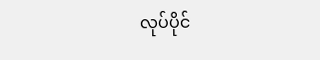လုပ်ပိုင်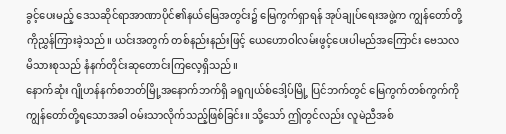ခွင့်ပေးမည့် ဒေသဆိုင်ရာအာဏာပိုင်၏နယ်မြေအတွင်း၌ မြေကွက်ရှာရန် အုပ်ချုပ်ရေးအဖွဲ့က ကျွန်တော်တို့ကိုညွှန်ကြားခဲ့သည်။ ယင်းအတွက် တစ်နည်းနည်းဖြင့် ယေဟောဝါလမ်းဖွင့်ပေးပါမည်အကြောင်း ဗေသလမိသားစုသည် နံနက်တိုင်းဆုတောင်းကြလေ့ရှိသည်။
နောက်ဆုံး ဂျိုဟန်နက်စဘတ်မြို့အနောက်ဘက်ရှိ ခရူဂျယ်စ်ဒေါ့ပ်မြို့ ပြင်ဘက်တွင် မြေကွက်တစ်ကွက်ကိုကျွန်တော်တို့ရသောအခါ ဝမ်းသာလိုက်သည့်ဖြစ်ခြင်း။ သို့သော် ဤတွင်လည်း လူမဲညီအစ်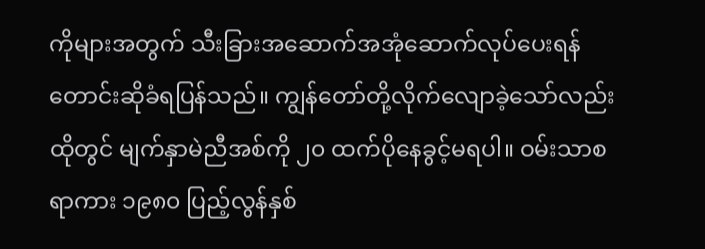ကိုများအတွက် သီးခြားအဆောက်အအုံဆောက်လုပ်ပေးရန် တောင်းဆိုခံရပြန်သည်။ ကျွန်တော်တို့လိုက်လျောခဲ့သော်လည်း ထိုတွင် မျက်နှာမဲညီအစ်ကို ၂၀ ထက်ပိုနေခွင့်မရပါ။ ဝမ်းသာစရာကား ၁၉၈၀ ပြည့်လွန်နှစ်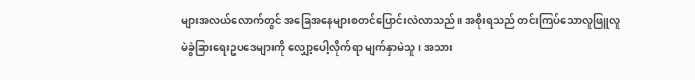များအလယ်လောက်တွင် အခြေအနေများစတင်ပြောင်းလဲလာသည်။ အစိုးရသည် တင်းကြပ်သောလူဖြူလူမဲခွဲခြားရေးဥပဒေများကို လျှော့ပေါ့လိုက်ရာ မျက်နှာမဲသူ၊ အသား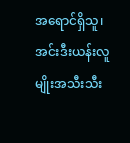အရောင်ရှိသူ၊ အင်းဒီးယန်းလူမျိုးအသီးသီး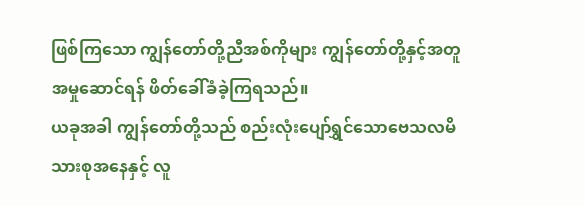ဖြစ်ကြသော ကျွန်တော်တို့ညီအစ်ကိုများ ကျွန်တော်တို့နှင့်အတူအမှုဆောင်ရန် ဖိတ်ခေါ်ခံခဲ့ကြရသည်။
ယခုအခါ ကျွန်တော်တို့သည် စည်းလုံးပျော်ရွှင်သောဗေသလမိသားစုအနေနှင့် လူ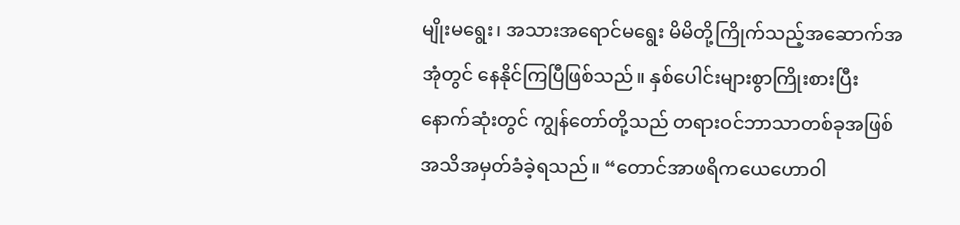မျိုးမရွေး၊ အသားအရောင်မရွေး မိမိတို့ကြိုက်သည့်အဆောက်အအုံတွင် နေနိုင်ကြပြီဖြစ်သည်။ နှစ်ပေါင်းများစွာကြိုးစားပြီးနောက်ဆုံးတွင် ကျွန်တော်တို့သည် တရားဝင်ဘာသာတစ်ခုအဖြစ် အသိအမှတ်ခံခဲ့ရသည်။ “တောင်အာဖရိကယေဟောဝါ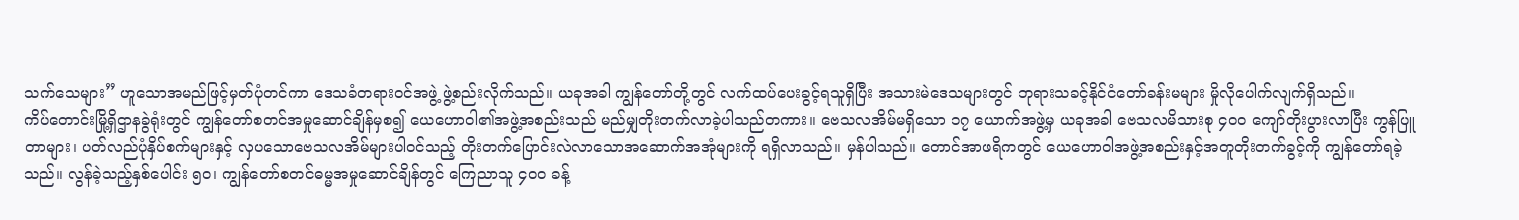သက်သေများ” ဟူသောအမည်ဖြင့်မှတ်ပုံတင်ကာ ဒေသခံတရားဝင်အဖွဲ့ ဖွဲ့စည်းလိုက်သည်။ ယခုအခါ ကျွန်တော်တို့တွင် လက်ထပ်ပေးခွင့်ရသူရှိပြီး အသားမဲဒေသများတွင် ဘုရားသခင့်နိုင်ငံတော်ခန်းမများ မှိုလိုပေါက်လျက်ရှိသည်။
ကိပ်တောင်းမြို့ရှိဌာနခွဲရုံးတွင် ကျွန်တော်စတင်အမှုဆောင်ချိန်မှစ၍ ယေဟောဝါ၏အဖွဲ့အစည်းသည် မည်မျှတိုးတက်လာခဲ့ပါသည်တကား။ ဗေသလအိမ်မရှိသော ၁၇ ယောက်အဖွဲ့မှ ယခုအခါ ဗေသလမိသားစု ၄၀၀ ကျော်တိုးပွားလာပြီး ကွန်ပြူတာများ၊ ပတ်လည်ပုံနှိပ်စက်များနှင့် လှပသောဗေသလအိမ်များပါဝင်သည့် တိုးတက်ပြောင်းလဲလာသောအဆောက်အအုံများကို ရရှိလာသည်။ မှန်ပါသည်။ တောင်အာဖရိကတွင် ယေဟောဝါအဖွဲ့အစည်းနှင့်အတူတိုးတက်ခွင့်ကို ကျွန်တော်ရခဲ့သည်။ လွန်ခဲ့သည့်နှစ်ပေါင်း ၅၀၊ ကျွန်တော်စတင်ဓမ္မအမှုဆောင်ချိန်တွင် ကြေညာသူ ၄၀၀ ခန့်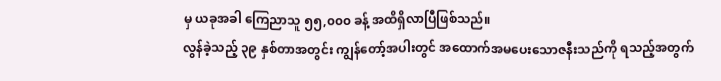မှ ယခုအခါ ကြေညာသူ ၅၅,၀၀၀ ခန့် အထိရှိလာပြီဖြစ်သည်။
လွန်ခဲ့သည့် ၃၉ နှစ်တာအတွင်း ကျွန်တော့်အပါးတွင် အထောက်အမပေးသောဇနီးသည်ကို ရသည့်အတွက်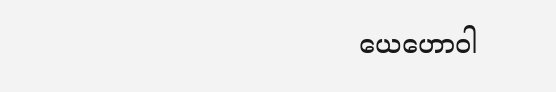ယေဟောဝါ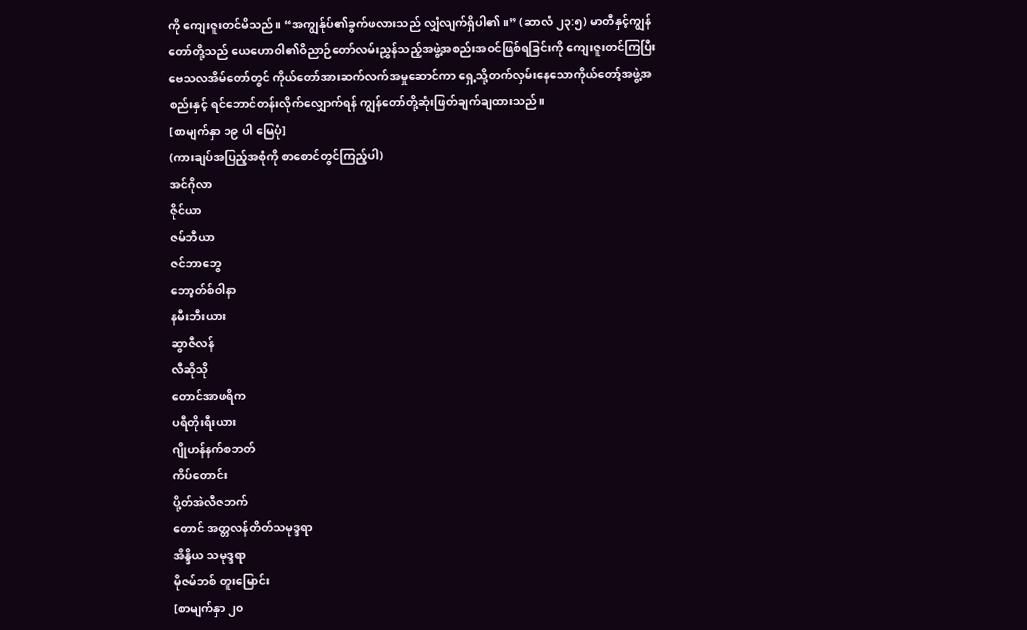ကို ကျေးဇူးတင်မိသည်။ “အကျွန်ုပ်၏ခွက်ဖလားသည် လျှံလျက်ရှိပါ၏။” (ဆာလံ ၂၃:၅) မာတီနှင့်ကျွန်တော်တို့သည် ယေဟောဝါ၏ဝိညာဉ်တော်လမ်းညွှန်သည့်အဖွဲ့အစည်းအဝင်ဖြစ်ရခြင်းကို ကျေးဇူးတင်ကြပြီး ဗေသလအိမ်တော်တွင် ကိုယ်တော်အားဆက်လက်အမှုဆောင်ကာ ရှေ့သို့တက်လှမ်းနေသောကိုယ်တော့်အဖွဲ့အစည်းနှင့် ရင်ဘောင်တန်းလိုက်လျှောက်ရန် ကျွန်တော်တို့ဆုံးဖြတ်ချက်ချထားသည်။
[စာမျက်နှာ ၁၉ ပါ မြေပုံ]
(ကားချပ်အပြည့်အစုံကို စာစောင်တွင်ကြည့်ပါ)
အင်ဂိုလာ
ဇိုင်ယာ
ဇမ်ဘီယာ
ဇင်ဘာဘွေ
ဘော့တ်စ်ဝါနာ
နမီးဘီးယား
ဆွာဇီလန်
လီဆိုသို
တောင်အာဖရိက
ပရီတိုးရီးယား
ဂျိုဟန်နက်စဘတ်
ကိပ်တောင်း
ပို့တ်အဲလီဇဘက်
တောင် အတ္တလန်တိတ်သမုဒ္ဒရာ
အိန္ဒိယ သမုဒ္ဒရာ
မိုဇမ်ဘစ် တူးမြောင်း
[စာမျက်နှာ ၂၀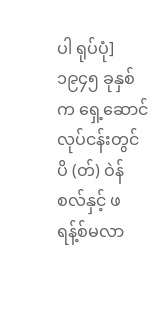ပါ ရုပ်ပုံ]
၁၉၄၅ ခုနှစ်က ရှေ့ဆောင် လုပ်ငန်းတွင် ပိ (တ်) ဝဲန်စလ်နှင့် ဖရန့်စ်မလာ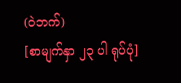(ဝဲဘက်)
[စာမျက်နှာ ၂၃ ပါ ရုပ်ပုံ]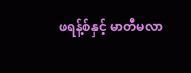ဖရန့်စ်နှင့် မာတီမလာ